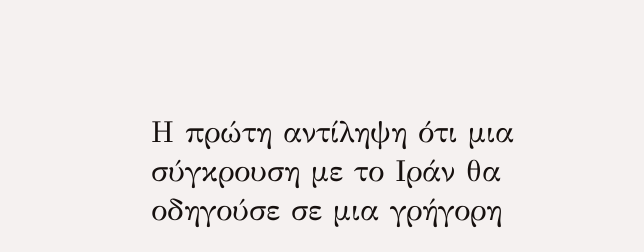Η πρώτη αντίληψη ότι μια σύγκρουση με το Ιράν θα οδηγούσε σε μια γρήγορη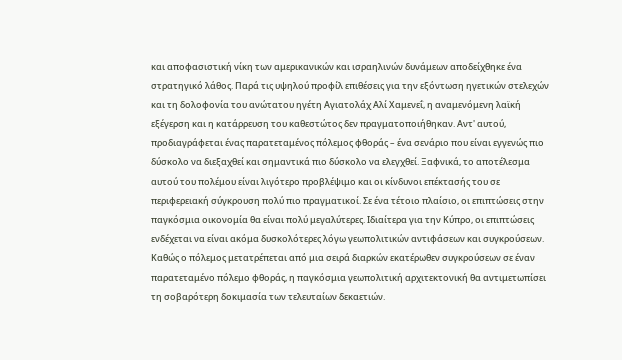και αποφασιστική νίκη των αμερικανικών και ισραηλινών δυνάμεων αποδείχθηκε ένα στρατηγικό λάθος. Παρά τις υψηλού προφίλ επιθέσεις για την εξόντωση ηγετικών στελεχών και τη δολοφονία του ανώτατου ηγέτη Αγιατολάχ Αλί Χαμενεΐ, η αναμενόμενη λαϊκή εξέγερση και η κατάρρευση του καθεστώτος δεν πραγματοποιήθηκαν. Αντ' αυτού, προδιαγράφεται ένας παρατεταμένος πόλεμος φθοράς – ένα σενάριο που είναι εγγενώς πιο δύσκολο να διεξαχθεί και σημαντικά πιο δύσκολο να ελεγχθεί. Ξαφνικά, το αποτέλεσμα αυτού του πολέμου είναι λιγότερο προβλέψιμο και οι κίνδυνοι επέκτασής του σε περιφερειακή σύγκρουση πολύ πιο πραγματικοί. Σε ένα τέτοιο πλαίσιο, οι επιπτώσεις στην παγκόσμια οικονομία θα είναι πολύ μεγαλύτερες. Ιδιαίτερα για την Κύπρο, οι επιπτώσεις ενδέχεται να είναι ακόμα δυσκολότερες λόγω γεωπολιτικών αντιφάσεων και συγκρούσεων.
Καθώς ο πόλεμος μετατρέπεται από μια σειρά διαρκών εκατέρωθεν συγκρούσεων σε έναν παρατεταμένο πόλεμο φθοράς, η παγκόσμια γεωπολιτική αρχιτεκτονική θα αντιμετωπίσει τη σοβαρότερη δοκιμασία των τελευταίων δεκαετιών.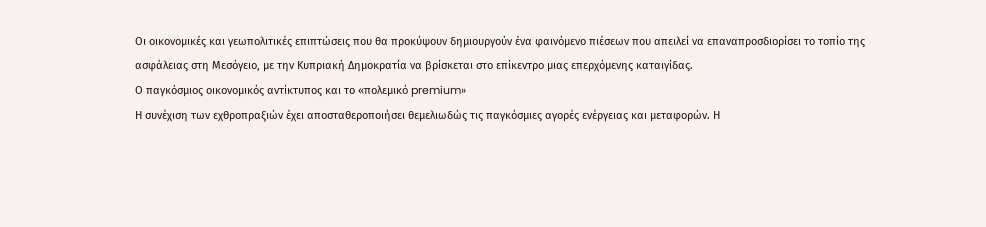Οι οικονομικές και γεωπολιτικές επιπτώσεις που θα προκύψουν δημιουργούν ένα φαινόμενο πιέσεων που απειλεί να επαναπροσδιορίσει το τοπίο της ασφάλειας στη Μεσόγειο, με την Κυπριακή Δημοκρατία να βρίσκεται στο επίκεντρο μιας επερχόμενης καταιγίδας.
Ο παγκόσμιος οικονομικός αντίκτυπος και το «πολεμικό premium»
Η συνέχιση των εχθροπραξιών έχει αποσταθεροποιήσει θεμελιωδώς τις παγκόσμιες αγορές ενέργειας και μεταφορών. Η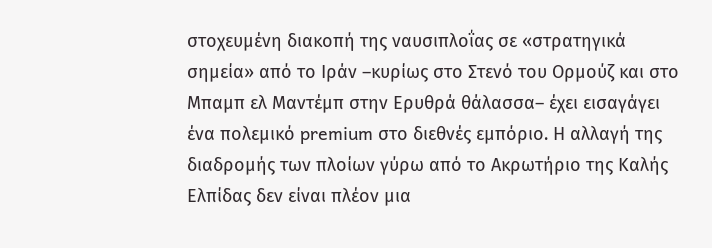στοχευμένη διακοπή της ναυσιπλοΐας σε «στρατηγικά σημεία» από το Ιράν –κυρίως στο Στενό του Ορμούζ και στο Μπαμπ ελ Μαντέμπ στην Ερυθρά θάλασσα– έχει εισαγάγει ένα πολεμικό premium στο διεθνές εμπόριο. Η αλλαγή της διαδρομής των πλοίων γύρω από το Ακρωτήριο της Καλής Ελπίδας δεν είναι πλέον μια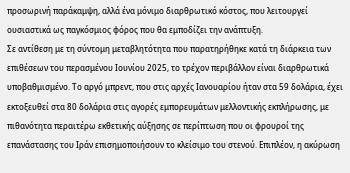προσωρινή παράκαμψη, αλλά ένα μόνιμο διαρθρωτικό κόστος, που λειτουργεί ουσιαστικά ως παγκόσμιος φόρος που θα εμποδίζει την ανάπτυξη.
Σε αντίθεση με τη σύντομη μεταβλητότητα που παρατηρήθηκε κατά τη διάρκεια των επιθέσεων του περασμένου Ιουνίου 2025, το τρέχον περιβάλλον είναι διαρθρωτικά υποβαθμισμένο. Το αργό μπρεντ, που στις αρχές Ιανουαρίου ήταν στα 59 δολάρια, έχει εκτοξευθεί στα 80 δολάρια στις αγορές εμπορευμάτων μελλοντικής εκπλήρωσης, με πιθανότητα περαιτέρω εκθετικής αύξησης σε περίπτωση που οι φρουροί της επανάστασης του Ιράν επισημοποιήσουν το κλείσιμο του στενού. Επιπλέον, η ακύρωση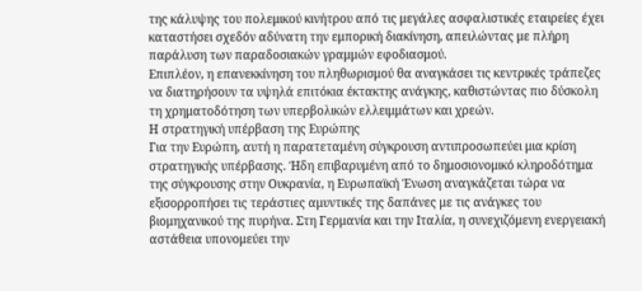της κάλυψης του πολεμικού κινήτρου από τις μεγάλες ασφαλιστικές εταιρείες έχει καταστήσει σχεδόν αδύνατη την εμπορική διακίνηση, απειλώντας με πλήρη παράλυση των παραδοσιακών γραμμών εφοδιασμού.
Επιπλέον, η επανεκκίνηση του πληθωρισμού θα αναγκάσει τις κεντρικές τράπεζες να διατηρήσουν τα υψηλά επιτόκια έκτακτης ανάγκης, καθιστώντας πιο δύσκολη τη χρηματοδότηση των υπερβολικών ελλειμμάτων και χρεών.
Η στρατηγική υπέρβαση της Ευρώπης
Για την Ευρώπη, αυτή η παρατεταμένη σύγκρουση αντιπροσωπεύει μια κρίση στρατηγικής υπέρβασης. Ήδη επιβαρυμένη από το δημοσιονομικό κληροδότημα της σύγκρουσης στην Ουκρανία, η Ευρωπαϊκή Ένωση αναγκάζεται τώρα να εξισορροπήσει τις τεράστιες αμυντικές της δαπάνες με τις ανάγκες του βιομηχανικού της πυρήνα. Στη Γερμανία και την Ιταλία, η συνεχιζόμενη ενεργειακή αστάθεια υπονομεύει την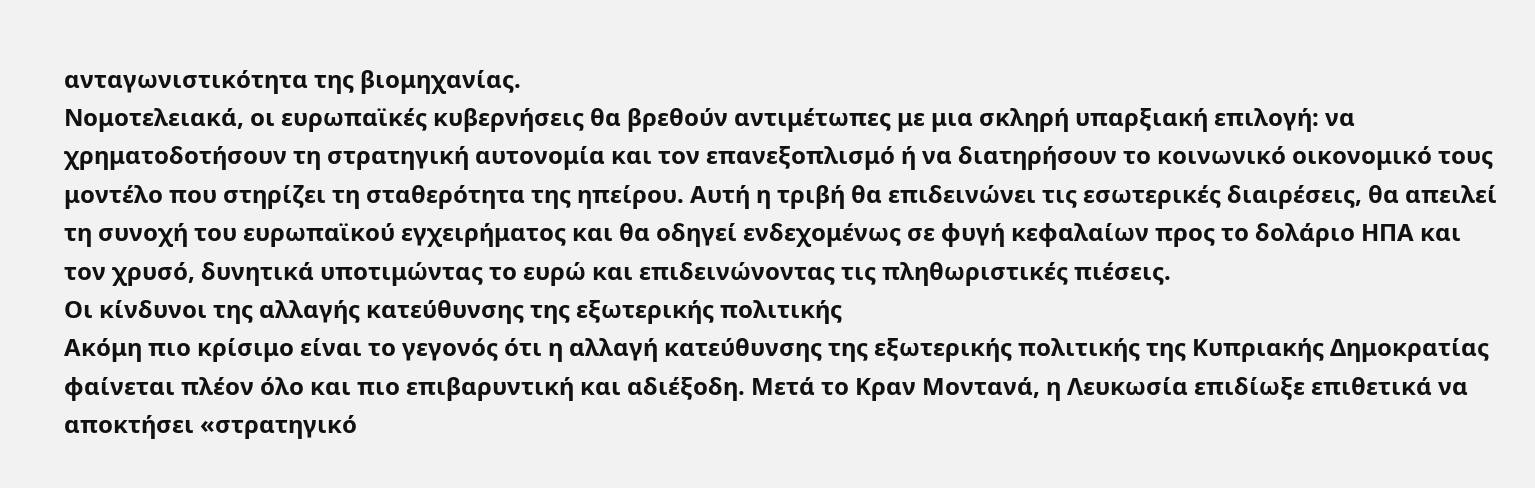ανταγωνιστικότητα της βιομηχανίας.
Νομοτελειακά, οι ευρωπαϊκές κυβερνήσεις θα βρεθούν αντιμέτωπες με μια σκληρή υπαρξιακή επιλογή: να χρηματοδοτήσουν τη στρατηγική αυτονομία και τον επανεξοπλισμό ή να διατηρήσουν το κοινωνικό οικονομικό τους μοντέλο που στηρίζει τη σταθερότητα της ηπείρου. Αυτή η τριβή θα επιδεινώνει τις εσωτερικές διαιρέσεις, θα απειλεί τη συνοχή του ευρωπαϊκού εγχειρήματος και θα οδηγεί ενδεχομένως σε φυγή κεφαλαίων προς το δολάριο ΗΠΑ και τον χρυσό, δυνητικά υποτιμώντας το ευρώ και επιδεινώνοντας τις πληθωριστικές πιέσεις.
Οι κίνδυνοι της αλλαγής κατεύθυνσης της εξωτερικής πολιτικής
Ακόμη πιο κρίσιμο είναι το γεγονός ότι η αλλαγή κατεύθυνσης της εξωτερικής πολιτικής της Κυπριακής Δημοκρατίας φαίνεται πλέον όλο και πιο επιβαρυντική και αδιέξοδη. Μετά το Κραν Μοντανά, η Λευκωσία επιδίωξε επιθετικά να αποκτήσει «στρατηγικό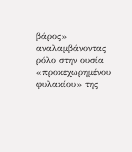βάρος» αναλαμβάνοντας ρόλο στην ουσία «προκεχωρημένου φυλακίου» της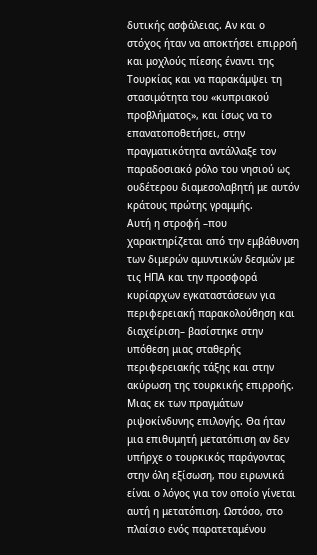δυτικής ασφάλειας. Αν και ο στόχος ήταν να αποκτήσει επιρροή και μοχλούς πίεσης έναντι της Τουρκίας και να παρακάμψει τη στασιμότητα του «κυπριακού προβλήματος», και ίσως να το επανατοποθετήσει, στην πραγματικότητα αντάλλαξε τον παραδοσιακό ρόλο του νησιού ως ουδέτερου διαμεσολαβητή με αυτόν κράτους πρώτης γραμμής.
Αυτή η στροφή –που χαρακτηρίζεται από την εμβάθυνση των διμερών αμυντικών δεσμών με τις ΗΠΑ και την προσφορά κυρίαρχων εγκαταστάσεων για περιφερειακή παρακολούθηση και διαχείριση– βασίστηκε στην υπόθεση μιας σταθερής περιφερειακής τάξης και στην ακύρωση της τουρκικής επιρροής.
Μιας εκ των πραγμάτων ριψοκίνδυνης επιλογής. Θα ήταν μια επιθυμητή μετατόπιση αν δεν υπήρχε ο τουρκικός παράγοντας στην όλη εξίσωση, που ειρωνικά είναι ο λόγος για τον οποίο γίνεται αυτή η μετατόπιση. Ωστόσο, στο πλαίσιο ενός παρατεταμένου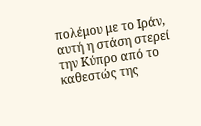πολέμου με το Ιράν, αυτή η στάση στερεί την Κύπρο από το καθεστώς της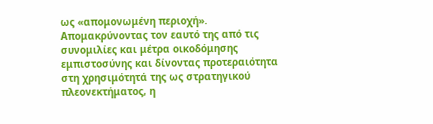ως «απομονωμένη περιοχή». Απομακρύνοντας τον εαυτό της από τις συνομιλίες και μέτρα οικοδόμησης εμπιστοσύνης και δίνοντας προτεραιότητα στη χρησιμότητά της ως στρατηγικού πλεονεκτήματος, η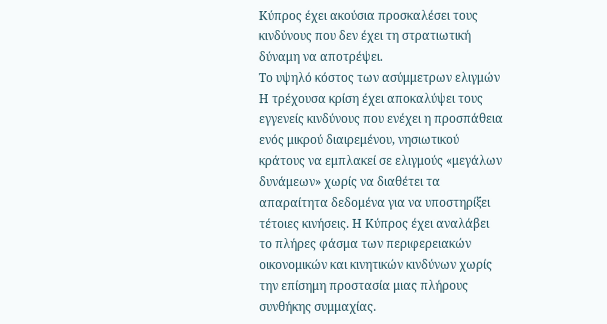Κύπρος έχει ακούσια προσκαλέσει τους κινδύνους που δεν έχει τη στρατιωτική δύναμη να αποτρέψει.
Το υψηλό κόστος των ασύμμετρων ελιγμών
Η τρέχουσα κρίση έχει αποκαλύψει τους εγγενείς κινδύνους που ενέχει η προσπάθεια ενός μικρού διαιρεμένου, νησιωτικού κράτους να εμπλακεί σε ελιγμούς «μεγάλων δυνάμεων» χωρίς να διαθέτει τα απαραίτητα δεδομένα για να υποστηρίξει τέτοιες κινήσεις. Η Κύπρος έχει αναλάβει το πλήρες φάσμα των περιφερειακών οικονομικών και κινητικών κινδύνων χωρίς την επίσημη προστασία μιας πλήρους συνθήκης συμμαχίας.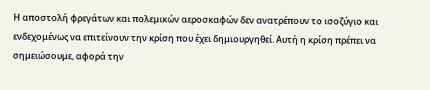Η αποστολή φρεγάτων και πολεμικών αεροσκαφών δεν ανατρέπουν το ισοζύγιο και ενδεχομένως να επιτείνουν την κρίση που έχει δημιουργηθεί. Αυτή η κρίση πρέπει να σημειώσουμε, αφορά την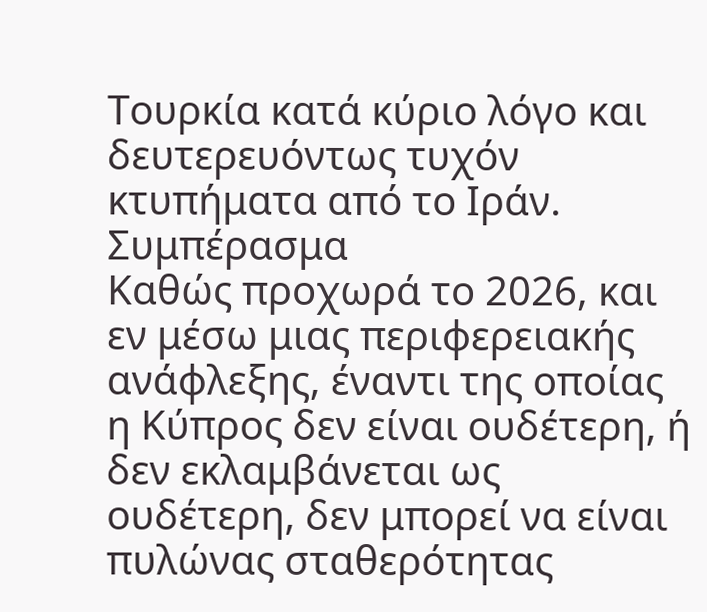Τουρκία κατά κύριο λόγο και δευτερευόντως τυχόν κτυπήματα από το Ιράν.
Συμπέρασμα
Καθώς προχωρά το 2026, και εν μέσω μιας περιφερειακής ανάφλεξης, έναντι της οποίας η Κύπρος δεν είναι ουδέτερη, ή δεν εκλαμβάνεται ως ουδέτερη, δεν μπορεί να είναι πυλώνας σταθερότητας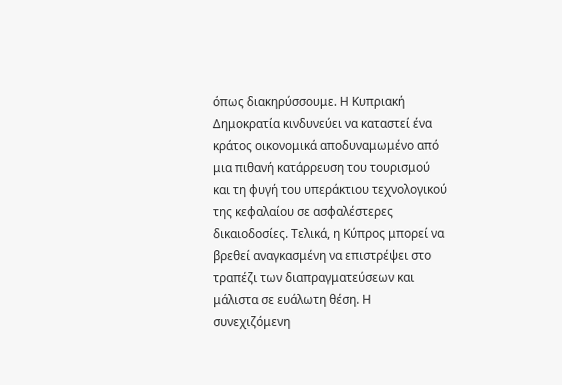όπως διακηρύσσουμε. Η Κυπριακή Δημοκρατία κινδυνεύει να καταστεί ένα κράτος οικονομικά αποδυναμωμένο από μια πιθανή κατάρρευση του τουρισμού και τη φυγή του υπεράκτιου τεχνολογικού της κεφαλαίου σε ασφαλέστερες δικαιοδοσίες. Τελικά, η Κύπρος μπορεί να βρεθεί αναγκασμένη να επιστρέψει στο τραπέζι των διαπραγματεύσεων και μάλιστα σε ευάλωτη θέση. Η συνεχιζόμενη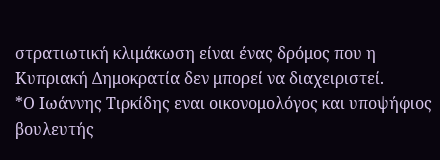στρατιωτική κλιμάκωση είναι ένας δρόμος που η Κυπριακή Δημοκρατία δεν μπορεί να διαχειριστεί.
*Ο Ιωάννης Τιρκίδης εναι οικονομολόγος και υποψήφιος βουλευτής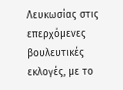Λευκωσίας στις επερχόμενες βουλευτικές εκλογές, με το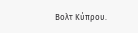Βολτ Κύπρου.